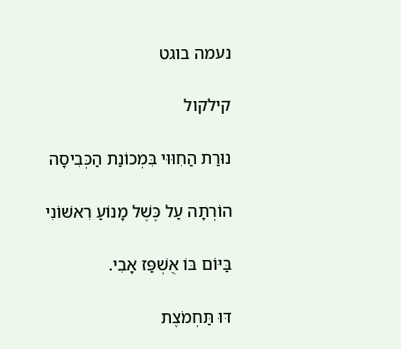נעמה בוגט

קילקול

נוּרַת הַחִוּוּי בִּמְכוֹנַת הַכְּבִיסָה

הוֹרְתָה עַל כֶּשֶׁל מָנוֹעַ רִאשׁוֹנִי

בַּיּוֹם בּוֹ אֻשְׁפַּז אָבִי.

דּוּ תַּחְמֹצֶת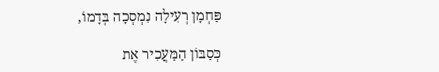פַּחְמָן רְעִילָה נִמְסְכָה בְּדָמוֹ,

כְּסַבּוֹן הַמַּעֲכִיר אֶת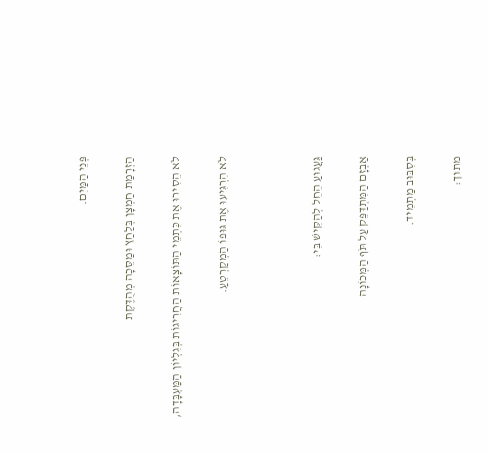פְּנֵי הַמַּיִם.

הַזְרָמַת חַמְצָן בְּלַחַץ וּמַסֵּכָה מְהֻדֶּקֶת

לֹא הֵסִירוּ אֶת כִּתְמֵי הַתּוֹצָאוֹת הַחֲרִיגוֹת בְּגִלְיוֹן הַמַּעְבָּדָה,

לֹא הִרְגִּיעוּ אֶת גּוּפוֹ הַמְקַרְטֵעַ.



גַּעֲגוּעַ הֵחֵל לְהַקִּישׁ בִּי:

אַבְזָם הַמִּתְדַּפֵּק עַל תֹּף הַמְּכוֹנָה

בְּסִבּוּב מַתְמִיד.

מתוך: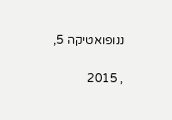ננופואטיקה 5,

, 2015